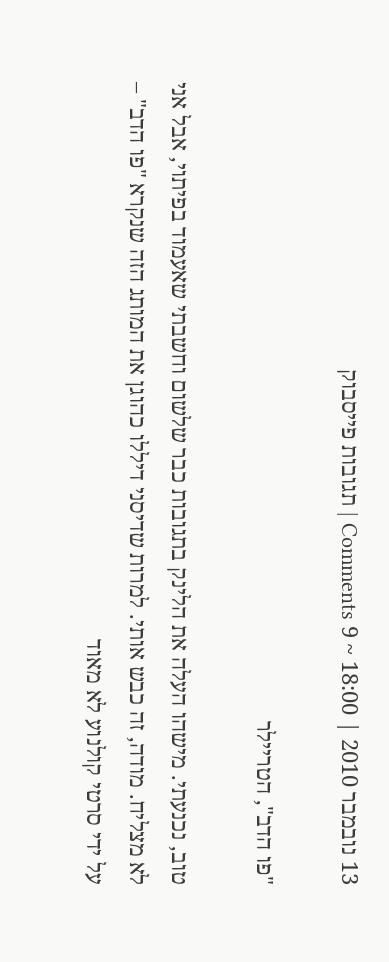13 נובמבר 2010 | 18:00 ~ 9 Comments | תגובות פייסבוק

"פו הדב", הטריילר

טוב, נכנעתי. מישהו העלה את הלינק בתגובות כבר שלשום וחשבתי שאעמוד בפיתוי, אבל אני לא מצליח. מודה, זה כבש אותי. למרות שדיסני דיללו כהוגן את המותג הזה שנקרא "פו הדב" – על ידי סרטי קולנוע לא מאוד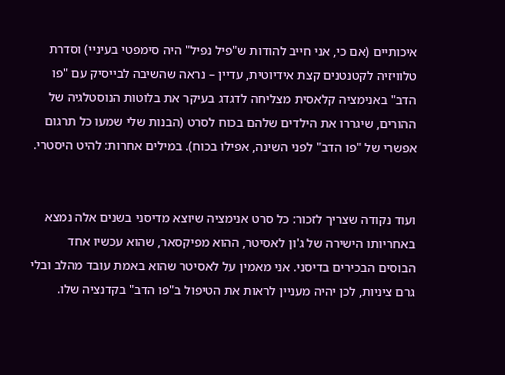איכותיים (אם כי, אני חייב להודות ש"פיל נפיל" היה סימפטי בעיניי) וסדרת טלוויזיה לקטנטנים קצת אידיוטית, עדיין – נראה שהשיבה לבייסיק עם "פו הדב" באנימציה קלאסית מצליחה לדגדג בעיקר את בלוטות הנוסטלגיה של ההורים, שיגררו את הילדים שלהם בכוח לסרט (הבנות שלי שמעו כל תרגום אפשרי של "פו הדב" לפני השינה, אפילו בכוח). במילים אחרות: להיט היסטרי.


ועוד נקודה שצריך לזכור: כל סרט אנימציה שיוצא מדיסני בשנים אלה נמצא באחריותו הישירה של ג'ון לאסיטר, ההוא מפיקסאר, שהוא עכשיו אחד הבוסים הבכירים בדיסני. אני מאמין על לאסיטר שהוא באמת עובד מהלב ובלי גרם ציניות, לכן יהיה מעניין לראות את הטיפול ב"פו הדב" בקדנציה שלו.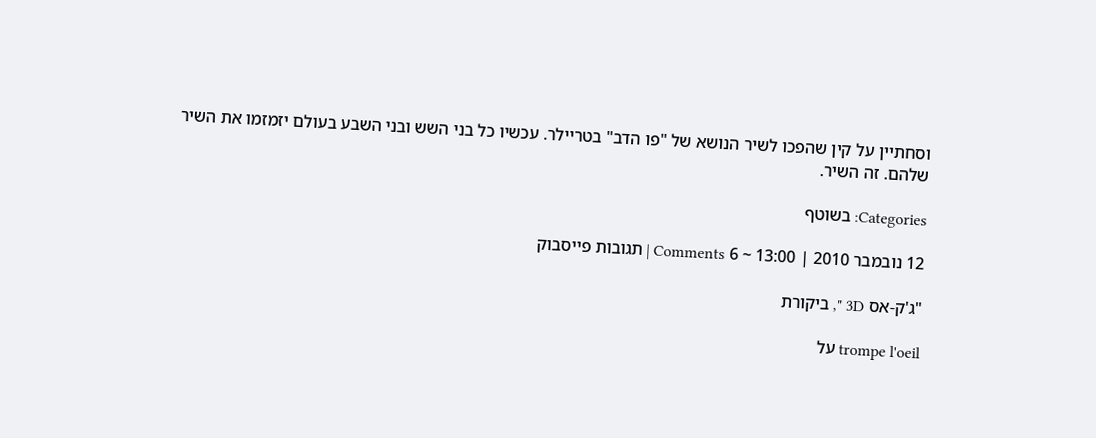וסחתיין על קין שהפכו לשיר הנושא של "פו הדב" בטריילר. עכשיו כל בני השש ובני השבע בעולם יזמזמו את השיר שלהם. זה השיר.

Categories: בשוטף

12 נובמבר 2010 | 13:00 ~ 6 Comments | תגובות פייסבוק

"ג'ק-אס 3D ", ביקורת

trompe l'oeil על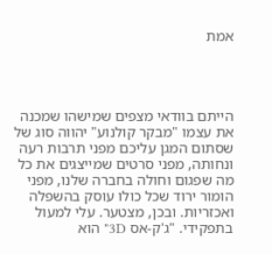אמת




הייתם בוודאי מצפים שמישהו שמכנה את עצמו "מבקר קולנוע" יהווה סוג של שסתום המגן עליכם מפני תרבות רעה ונחותה, מפני סרטים שמייצגים את כל מה שפגום וחולה בחברה שלנו, מפני הומור ירוד שכל כולו עוסק בהשפלה ואכזריות. ובכן, מצטער. עלי למעול בתפקידי. "ג'ק-אס 3D" הוא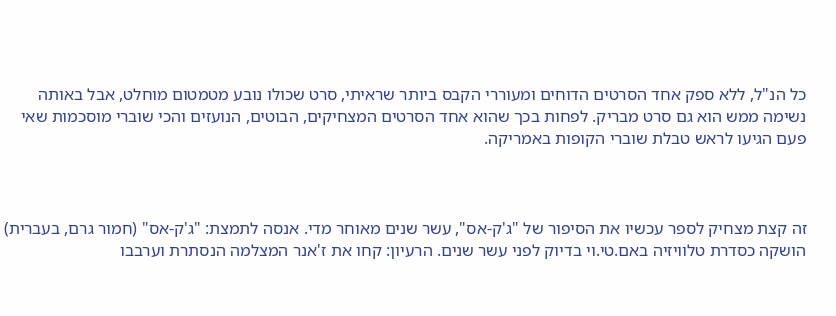כל הנ"ל, ללא ספק אחד הסרטים הדוחים ומעוררי הקבס ביותר שראיתי, סרט שכולו נובע מטמטום מוחלט, אבל באותה נשימה ממש הוא גם סרט מבריק. לפחות בכך שהוא אחד הסרטים המצחיקים, הבוטים, הנועזים והכי שוברי מוסכמות שאי פעם הגיעו לראש טבלת שוברי הקופות באמריקה.



זה קצת מצחיק לספר עכשיו את הסיפור של "ג'ק-אס", עשר שנים מאוחר מדי. אנסה לתמצת: "ג'ק-אס" (חמור גרם, בעברית) הושקה כסדרת טלוויזיה באם.טי.וי בדיוק לפני עשר שנים. הרעיון: קחו את ז'אנר המצלמה הנסתרת וערבבו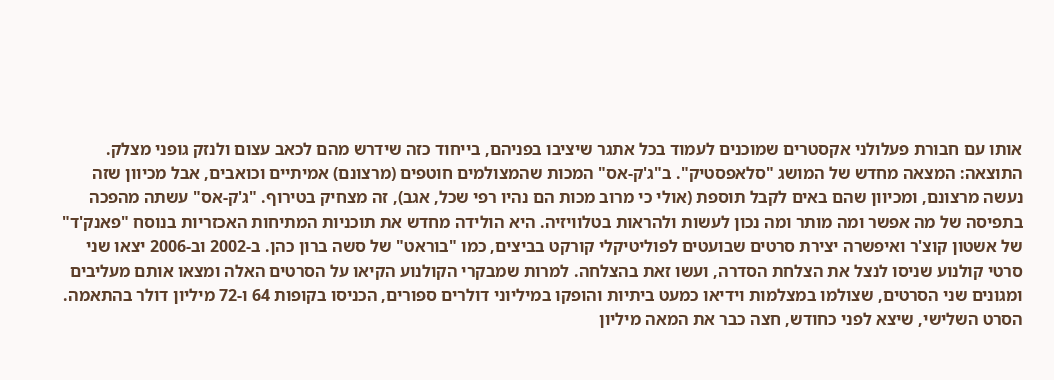אותו עם חבורת פעלולני אקסטרים שמוכנים לעמוד בכל אתגר שיציבו בפניהם, בייחוד כזה שידרש מהם לכאב עצום ולנזק גופני מצלק. התוצאה: המצאה מחדש של המושג "סלאפסטיק". ב"ג'ק-אס" המכות שהמצולמים חוטפים (מרצונם) אמיתיים וכואבים, אבל מכיוון שזה נעשה מרצונם, ומכיוון שהם באים לקבל תוספת (אולי כי מרוב מכות הם נהיו רפי שכל, אגב), זה מצחיק בטירוף. "ג'ק-אס" עשתה מהפכה בתפיסה של מה אפשר ומה מותר ומה נכון לעשות ולהראות בטלוויזיה. היא הולידה מחדש את תוכניות המתיחות האכזריות בנוסח "פאנק'ד" של אשטון קוצ'ר ואיפשרה יצירת סרטים שבועטים לפוליטיקלי קורקט בביצים, כמו "בוראט" של סשה ברון כהן. ב-2002 וב-2006 יצאו שני סרטי קולנוע שניסו לנצל את הצלחת הסדרה, ועשו זאת בהצלחה. למרות שמבקרי הקולנוע הקיאו על הסרטים האלה ומצאו אותם מעליבים ומגונים שני הסרטים, שצולמו במצלמות וידיאו כמעט ביתיות והופקו במיליוני דולרים ספורים, הכניסו בקופות 64 ו-72 מיליון דולר בהתאמה. הסרט השלישי, שיצא לפני כחודש, חצה כבר את המאה מיליון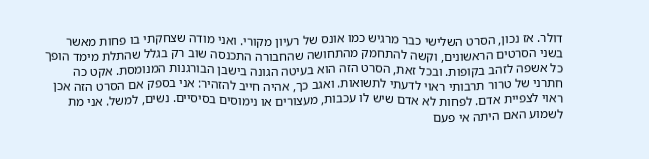דולר. אז נכון, הסרט השלישי כבר מרגיש כמו אונס של רעיון מקורי. ואני מודה שצחקתי בו פחות מאשר בשני הסרטים הראשונים, וקשה להתחמק מהתחושה שהחבורה התכנסה שוב רק בגלל שהתלת מימד הופך כל אשפה לזהב בקופות. ובכל זאת, הסרט הזה הוא בעיטה הגונה בישבן הבורגנות המנומסת. אקט כה חתרני של טרור תרבותי ראוי לדעתי לתשואות. ואגב כך, אהיה חייב להזהיר: אני בספק אם הסרט הזה אכן ראוי לצפיית אדם. לפחות לא אדם שיש לו עכבות, מעצורים או נימוסים בסיסיים. נשים, למשל. אני מת לשמוע האם היתה אי פעם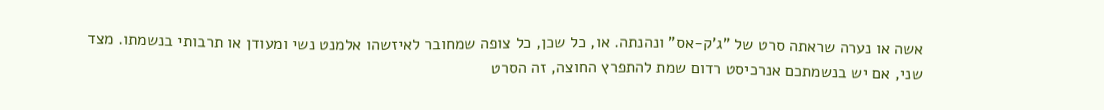אשה או נערה שראתה סרט של "ג'ק-אס" ונהנתה. או, כל שכן, כל צופה שמחובר לאיזשהו אלמנט נשי ומעודן או תרבותי בנשמתו. מצד שני, אם יש בנשמתכם אנרכיסט רדום שמת להתפרץ החוצה, זה הסרט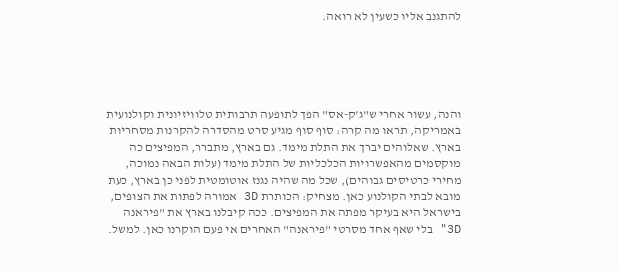להתגנב אליו כשעין לא רואה.





והנה, עשור אחרי ש"ג'ק-אס" הפך לתופעה תרבותית טלוויזיונית וקולנועית באמריקה, תראו מה קרה: סוף סוף מגיע סרט מהסדרה להקרנות מסחריות בארץ. שאלוהים יברך את התלת מימד. גם בארץ, מתברר, המפיצים כה מוקסמים מהאפשרויות הכלכליות של התלת מימד (עלות הבאה נמוכה, מחירי כרטיסים גבוהים), שכל מה שהיה נגנז אוטומטית לפני כן בארץ, כעת מובא לבתי הקולנוע כאן. מצחיק: הכותרת 3D אמורה לפתות את הצופים, בישראל היא בעיקר מפתה את המפיצים. ככה קיבלנו בארץ את "פיראנה 3D" בלי שאף אחד מסרטי "פיראנה" האחרים אי פעם הוקרנו כאן. למשל.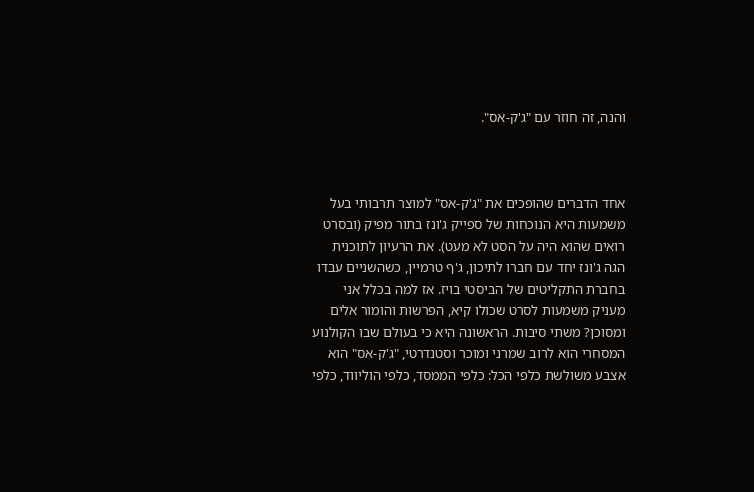והנה, זה חוזר עם "ג'ק-אס".



אחד הדברים שהופכים את "ג'ק-אס" למוצר תרבותי בעל משמעות היא הנוכחות של ספייק ג'ונז בתור מפיק (ובסרט רואים שהוא היה על הסט לא מעט). את הרעיון לתוכנית הגה ג'ונז יחד עם חברו לתיכון, ג'ף טרמיין, כשהשניים עבדו בחברת התקליטים של הביסטי בויז. אז למה בכלל אני מעניק משמעות לסרט שכולו קיא, הפרשות והומור אלים ומסוכן? משתי סיבות. הראשונה היא כי בעולם שבו הקולנוע המסחרי הוא לרוב שמרני ומוכר וסטנדרטי, "ג'ק-אס" הוא אצבע משולשת כלפי הכל: כלפי הממסד, כלפי הוליווד, כלפי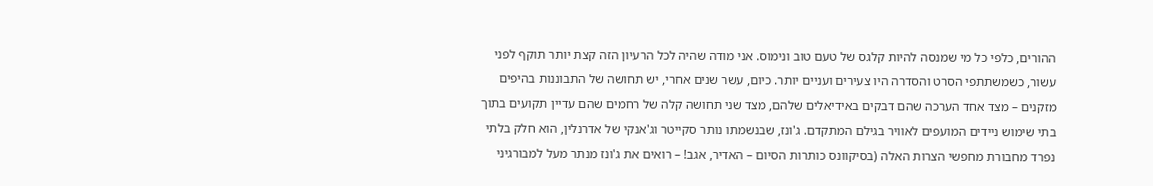ההורים, כלפי כל מי שמנסה להיות קלגס של טעם טוב ונימוס. אני מודה שהיה לכל הרעיון הזה קצת יותר תוקף לפני עשור, כשמשתתפי הסרט והסדרה היו צעירים ועניים יותר. כיום, עשר שנים אחרי, יש תחושה של התבוננות בהיפים מזקנים – מצד אחד הערכה שהם דבקים באידיאלים שלהם, מצד שני תחושה קלה של רחמים שהם עדיין תקועים בתוך בתי שימוש ניידים המועפים לאוויר בגילם המתקדם. ג'ונז, שבנשמתו נותר סקייטר וג'אנקי של אדרנלין, הוא חלק בלתי נפרד מחבורת מחפשי הצרות האלה (בסיקוונס כותרות הסיום – האדיר, אגב! – רואים את ג'ונז מנתר מעל למבורגיני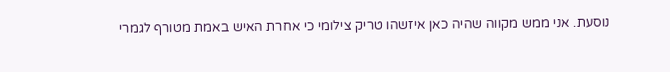נוסעת. אני ממש מקווה שהיה כאן איזשהו טריק צילומי כי אחרת האיש באמת מטורף לגמרי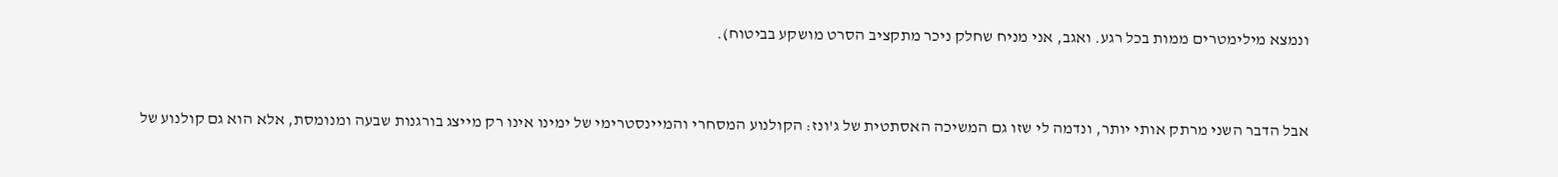ונמצא מילימטרים ממות בכל רגע. ואגב, אני מניח שחלק ניכר מתקציב הסרט מושקע בביטוח).



אבל הדבר השני מרתק אותי יותר, ונדמה לי שזו גם המשיכה האסתטית של ג'ונז: הקולנוע המסחרי והמיינסטרימי של ימינו אינו רק מייצג בורגנות שבעה ומנומסת, אלא הוא גם קולנוע של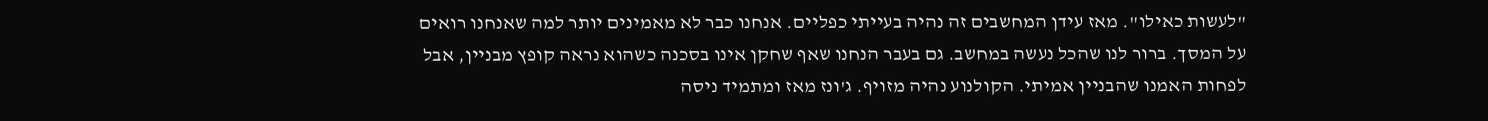"לעשות כאילו". מאז עידן המחשבים זה נהיה בעייתי כפליים. אנחנו כבר לא מאמינים יותר למה שאנחנו רואים על המסך. ברור לנו שהכל נעשה במחשב. גם בעבר הנחנו שאף שחקן אינו בסכנה כשהוא נראה קופץ מבניין, אבל לפחות האמנו שהבניין אמיתי. הקולנוע נהיה מזויף. ג'ונז מאז ומתמיד ניסה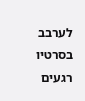לערבב בסרטיו רגעים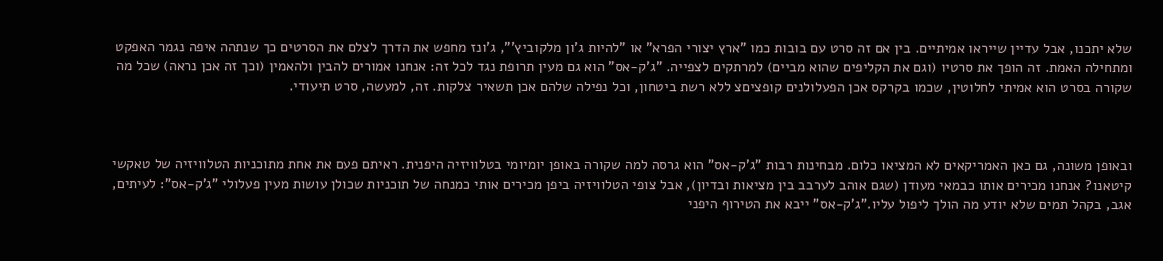שלא יתכנו, אבל עדיין שייראו אמיתיים. בין אם זה סרט עם בובות כמו "ארץ יצורי הפרא" או "להיות ג'ון מלקוביץ'", ג'ונז מחפש את הדרך לצלם את הסרטים כך שנתהה איפה נגמר האפקט ומתחילה האמת. זה הופך את סרטיו (וגם את הקליפים שהוא מביים) למרתקים לצפייה. "ג'ק-אס" הוא גם מעין תרופת נגד לכל זה: אנחנו אמורים להבין ולהאמין (וכך זה אכן נראה) שכל מה שקורה בסרט הוא אמיתי לחלוטין, שכמו בקרקס אכן הפעלולנים קופציםצ ללא רשת ביטחון, וכל נפילה שלהם אכן תשאיר צלקות. זה, למעשה, סרט תיעודי.



ובאופן משונה, גם כאן האמריקאים לא המציאו כלום. מבחינות רבות "ג'ק-אס" הוא גרסה למה שקורה באופן יומיומי בטלוויזיה היפנית. ראיתם פעם את אחת מתוכניות הטלוויזיה של טאקשי קיטאנו? אנחנו מכירים אותו כבמאי מעודן (שגם אוהב לערבב בין מציאות ובדיון), אבל צופי הטלוויזיה ביפן מכירים אותי כמנחה של תוכניות שכולן עושות מעין פעלולי "ג'ק-אס": לעיתים, אגב, בקהל תמים שלא יודע מה הולך ליפול עליו."ג'ק-אס" ייבא את הטירוף היפני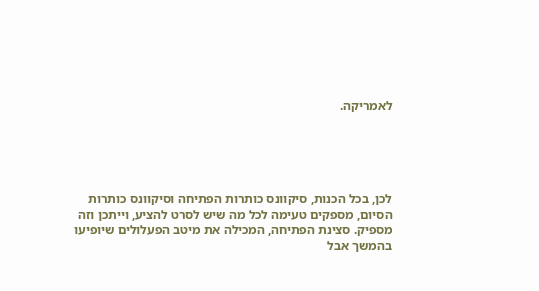לאמריקה.





לכן, בכל הכנות, סיקוונס כותרות הפתיחה וסיקוונס כותרות הסיום, מספקים טעימה לכל מה שיש לסרט להציע, וייתכן וזה מספיק. סצינת הפתיחה, המכילה את מיטב הפעלולים שיופיעו בהמשך אבל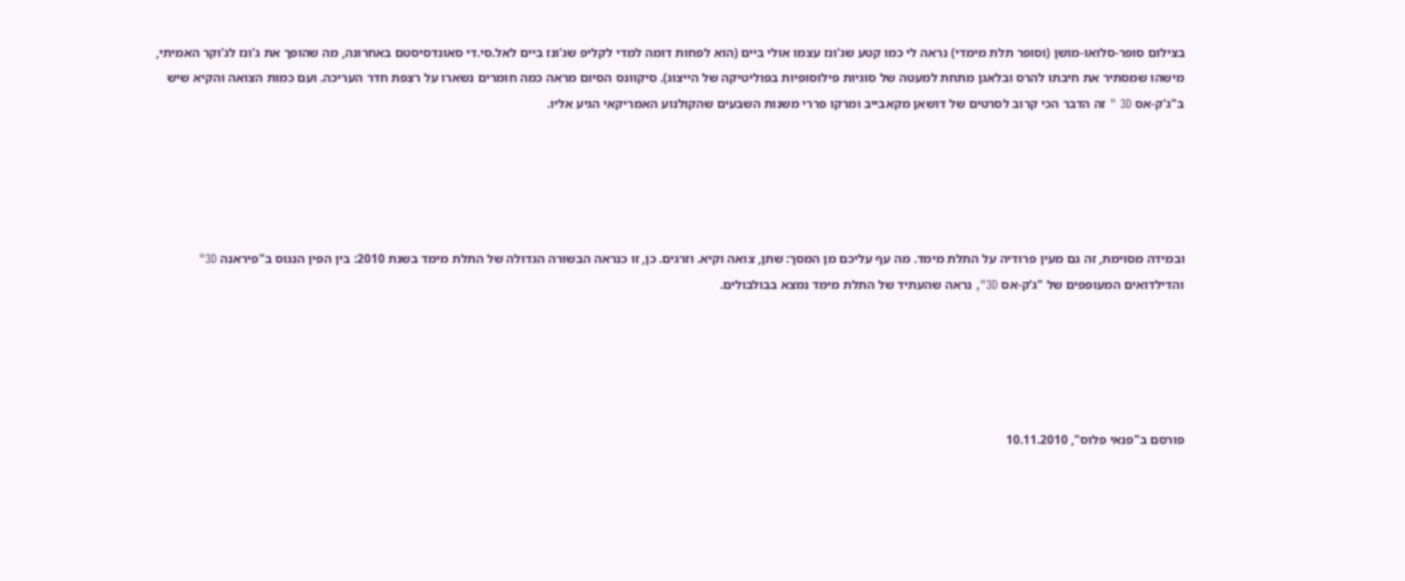בצילום סופר-סלואו-מושן (וסופר תלת מימדי) נראה לי כמו קטע שג'ונז עצמו אולי ביים (הוא לפחות דומה למדי לקליפ שג'ונז ביים לאל.סי.די סאונדסיסטם באחרונה, מה שהופך את ג'ונז לג'וקר האמיתי, מישהו שמסתיר את חיבתו להרס ובלאגן מתחת למעטה של סוגיות פילוסופיות בפוליטיקה של הייצוג). סיקוונס הסיום מראה כמה חומרים נשארו על רצפת חדר העריכה. ועם כמות הצואה והקיא שיש ב"ג'ק-אס 3D " זה הדבר הכי קרוב לסרטים של דושאן מקאבייב ומרקו פררי משנות השבעים שהקולנוע האמריקאי הגיע אליו.





ובמידה מסוימת, זה גם מעין פרודיה על התלת מימד. מה עף עליכם מן המסך: שתן, צואה וקיא. וזרגים. כן, זו כנראה הבשורה הגדולה של התלת מימד בשנת 2010: בין הפין הנגוס ב"פיראנה 3D" והדילדואים המעופפים של "ג'ק-אס 3D", נראה שהעתיד של התלת מימד נמצא בבולבולים.





פורסם ב"פנאי פלוס", 10.11.2010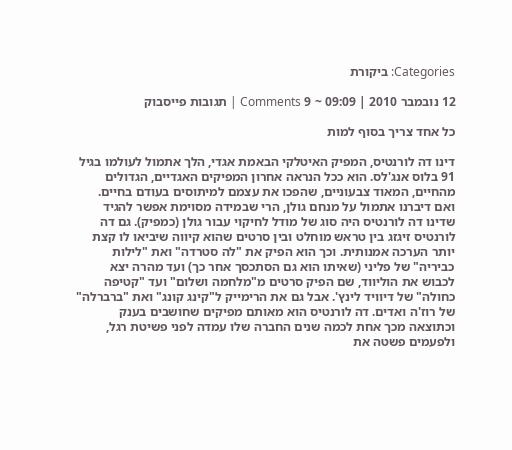Categories: ביקורת

12 נובמבר 2010 | 09:09 ~ 9 Comments | תגובות פייסבוק

כל אחד צריך בסוף למות

דינו דה לורנטיס, המפיק האיטלקי הבאמת אגדי, הלך אתמול לעולמו בגיל 91 בלוס אנג'לס. הוא ככל הנראה אחרון המפיקים האגדיים, הגדולים מהחיים, המאוד צבעוניים, שהפכו את עצמם למיתוסים בעודם בחיים. ואם דיברנו אתמול על מנחם גולן, הרי שבמידה מסוימת אפשר להגיד שדינו דה לורנטיס היה סוג של מודל לחיקוי עבור גולן (כמפיק). גם דה לורנטיס זיגזג בין טראש מוחלט ובין סרטים שהוא קיווה שיביאו לו קצת יותר הערכה אמנותית. וכך הוא הפיק את "לה סטרדה" ואת "לילות כביריה" של פליני (שאיתו הוא גם הסתכסך אחר כך) ועד מהרה יצא לכבוש את הוליווד, שם הפיק סרטים מ"מלחמה ושלום" ועד "קטיפה כחולה" של דיוויד לינץ'. אבל גם את הרימייק ל"קינג קונג" ואת "ברברלה" של רוז'ה ואדים. דה לורנטיס הוא מאותם מפיקים שחושבים בענק וכתוצאה מכך אחת לכמה שנים החברה שלו עמדה לפני פשיטת רגל, ולפעמים פשטה את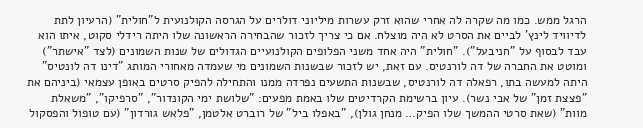הרגל ממש. כמו מה שקרה לה אחרי שהוא זרק עשרות מיליוני דולרים על הגרסה הקולנועית ל"חולית" (הרעיון לתת לדיוויד לינץ' לביים את הסרט לא היה מוצלח. אם כי צריך לזכור שהבחירה הראשונה שלו היתה רידלי סקוט, איתו הוא עבד לבסוף על "חניבעל"). "חולית" היה אחד משני הפלופים הקולנועיים הגדולים של שנות השמונים (לצד "אישתר") ומוטט את החברה של דה לורנטיס. עם זאת, יש לזכור שבשנות השמונים מי שעמדה מאחורי המותג "דינו דה לונטיס" היתה למעשה בתו, רפאלה דה לורנטיס, שבשנות התשעים נפרדה ממנו והתחילה להפיק סרטים באופן עצמאי (ביניהם את "פצצת זמן" של אבי נשר). עיון ברשימת הקרדיטים שלו באמת מפעים: "שלושת ימי הקונדור", "סרפיקו", "משאלת מוות" (שאת סרטי ההמשך שלו הפיק… מנחן גולן), "באפלו ביל" של רוברט אלטמן, "פלאש גורדון" (עם טופול והפסקול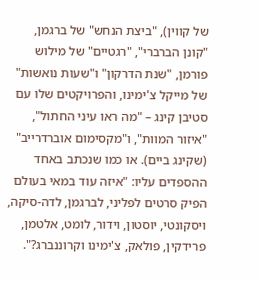של קווין), "ביצת הנחש" של ברגמן, "קונן הברברי", "רגטיים" של מילוש פורמן, "שנת הדרקון" ו"שעות נואשות" של מייקל צ'ימינו, והפרויקטים שלו עם סטיבן קינג – "מה ראו עיני החתול", "איזור המוות", ו"מקסימום אוברדרייב" (שקינג ביים). או כמו שנכתב באחד ההספדים עליו: "איזה עוד במאי בעולם הפיק סרטים לפליני, לברגמן, לדה-סיקה, ויסקונטי, יוסטון, וידור, לומט, אלטמן, פרידקין, פולאק, צ'ימינו וקרוננברג?".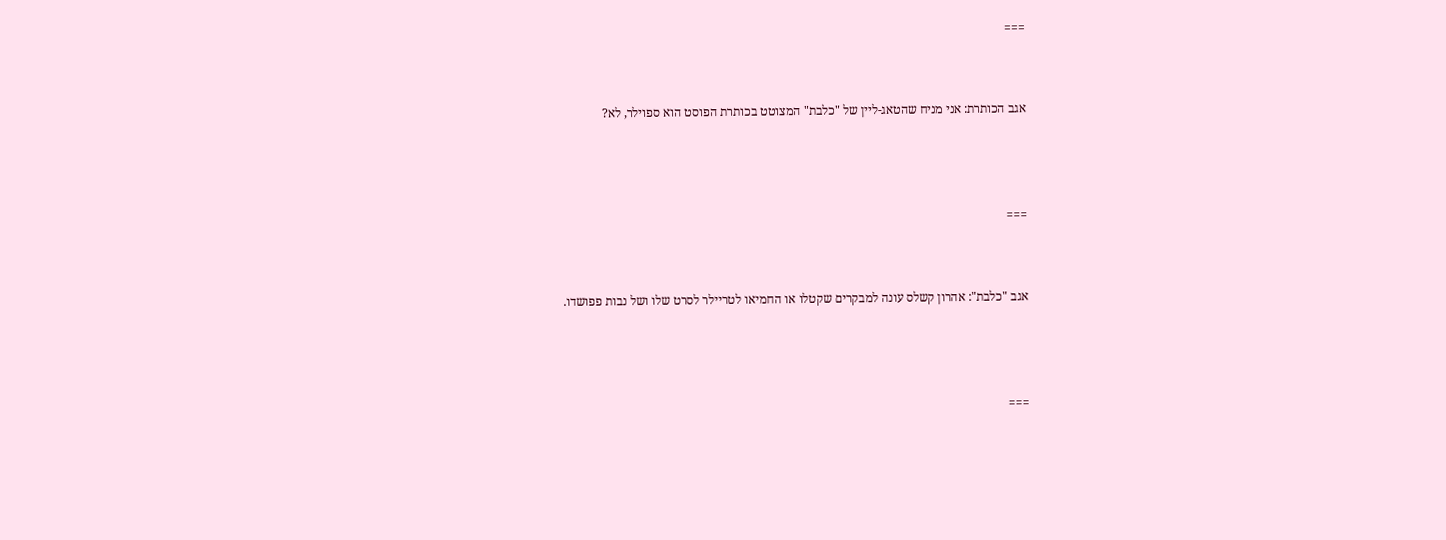===


אגב הכותרת: אני מניח שהטאג-ליין של "כלבת" המצוטט בכותרת הפוסט הוא ספוילר, לא?



===


אגב "כלבת": אהרון קשלס עונה למבקרים שקטלו או החמיאו לטריילר לסרט שלו ושל נבות פפושדו.



===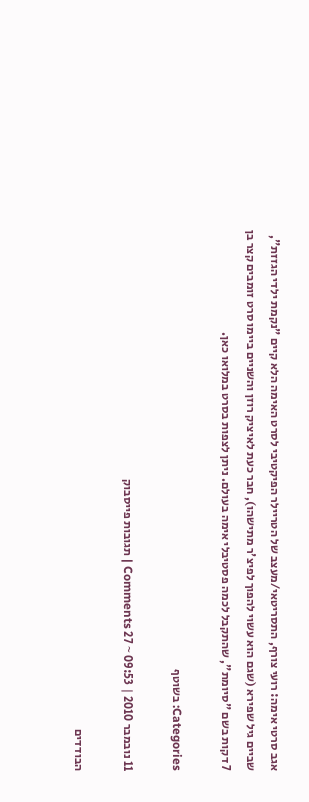אגב סרטי אימה: רועי צורף, התסריטאי/מעצב של הטריילר הפיקטיבי לסרט האימה הלא קיים "נקמת ילדי הגזזת", שביים גיל שפירא (שגם הוא עשוי להפוך לפיצ'ר מתישהו), חבר כעת לאיציק רוזן והשניים ביימו סרט זומבים קצר בן 7 דקות בשם "סיומת", שהתקבל לכמה פסטיבלי אימה בעולם. ניתן לצפות בסרט במלואו כאן.

Categories: בשוטף

11 נובמבר 2010 | 09:53 ~ 27 Comments | תגובות פייסבוק

הבודדים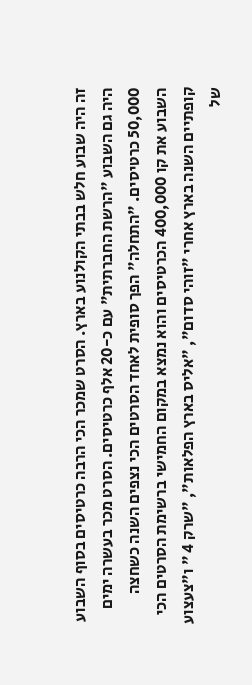זה היה שבוע חלש בבתי הקולנוע בארץ. הסרט שמכר הכי הרבה כרטיסים בסוף השבוע היה גם השבוע "הרשת החברתית" עם כ-20 אלף כרטיסים. הסרט מכר בעשרה ימים 50,000 כרטיסים. "התחלה" הפך סופית לאחד הסרטים הכי נצפים השנה כשחצה השבוע את קו 400,000 הכרטיסים והוא נמצא במקום החמישי ברשימת הסרטים הכי קופתיים השנה בארץ אחרי "זוהי סדום", "אליס בארץ הפלאות", "שרק 4 " ו"צעצוע של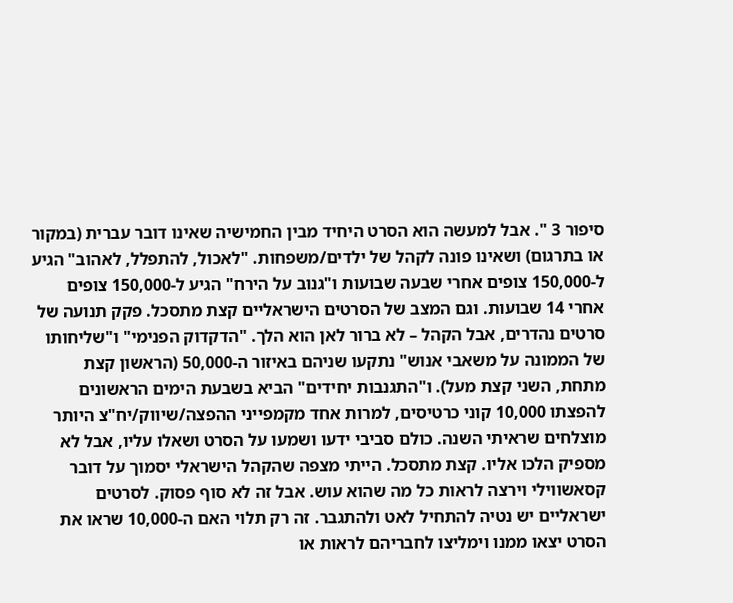סיפור 3 ". אבל למעשה הוא הסרט היחיד מבין החמישיה שאינו דובר עברית (במקור או בתרגום) ושאינו פונה לקהל של ילדים/משפחות. "לאכול, להתפלל, לאהוב" הגיע ל-150,000 צופים אחרי שבעה שבועות ו"גנוב על הירח" הגיע ל-150,000 צופים אחרי 14 שבועות. וגם המצב של הסרטים הישראליים קצת מתסכל. פקק תנועה של סרטים נהדרים, אבל הקהל – לא ברור לאן הוא הלך. "הדקדוק הפנימי" ו"שליחותו של הממונה על משאבי אנוש" נתקעו שניהם באיזור ה-50,000 (הראשון קצת מתחת, השני קצת מעל). ו"התגנבות יחידים" הביא בשבעת הימים הראשונים להפצתו 10,000 קוני כרטיסים, למרות אחד מקמפייני ההפצה/שיווק/יח"צ היותר מוצלחים שראיתי השנה. כולם סביבי ידעו ושמעו על הסרט ושאלו עליו, אבל לא מספיק הלכו אליו. קצת מתסכל. הייתי מצפה שהקהל הישראלי יסמוך על דובר קסאשווילי וירצה לראות כל מה שהוא עוש. אבל זה לא סוף פסוק. לסרטים ישראליים יש נטיה להתחיל לאט ולהתגבר. זה רק תלוי האם ה-10,000 שראו את הסרט יצאו ממנו וימליצו לחבריהם לראות או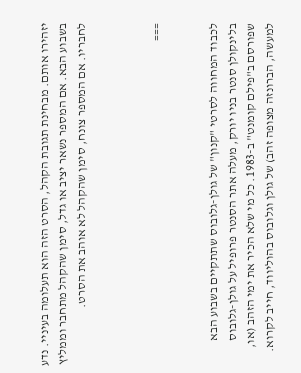יזהירו אותם. מבחינת תגובת הקהל, הסרט הזה הוא תעלומה בעיניי. נדע בשבוע הבא. אם המספר נשאר יציב או גדל, סימן שהקהל מתחבר וממליץ לחבריו. אם המספר צונח, סימן שהקהל לא אוהב את הסרט.



===


לכבוד המחווה לסרטי "קנון" של גולן-גלובוס שתתקיים בשבוע הבא בלינקולן סנטר בניו יורק, מעלה אתר הסנטר פרופיל על גולן-גלובוס שפורסם ב"פילם קומנט" ב-1983. כל מי שלא הכיר את ימי הזהב (או, למעשה, הברונזה מצופה זהב) של גולן וגלובוס בהוליווד, חייב לקרוא.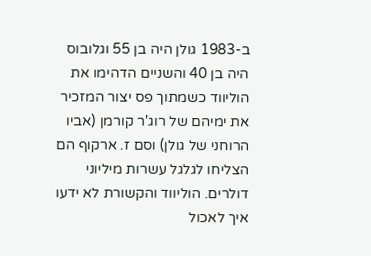ב-1983 גולן היה בן 55 וגלובוס היה בן 40 והשניים הדהימו את הוליווד כשמתוך פס יצור המזכיר את ימיהם של רוג'ר קורמן (אביו הרוחני של גולן) וסם ז. ארקוף הם הצליחו לגלגל עשרות מיליוני דולרים. הוליווד והקשורת לא ידעו איך לאכול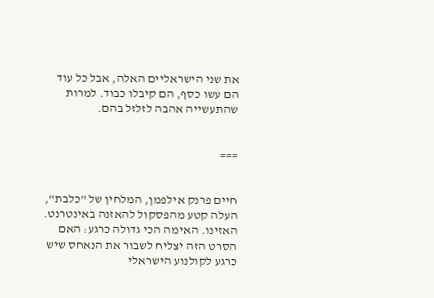את שני הישראליים האלה, אבל כל עוד הם עשו כסף, הם קיבלו כבוד. למרות שהתעשייה אהבה לזלזל בהם.


===


חיים פרנק אילפמן, המלחין של "כלבת", העלה קטע מהפסקול להאזנה באינטרנט. האזינו. האימה הכי גדולה כרגע: האם הסרט הזה יצליח לשבור את הנאחס שיש כרגע לקולנוע הישראלי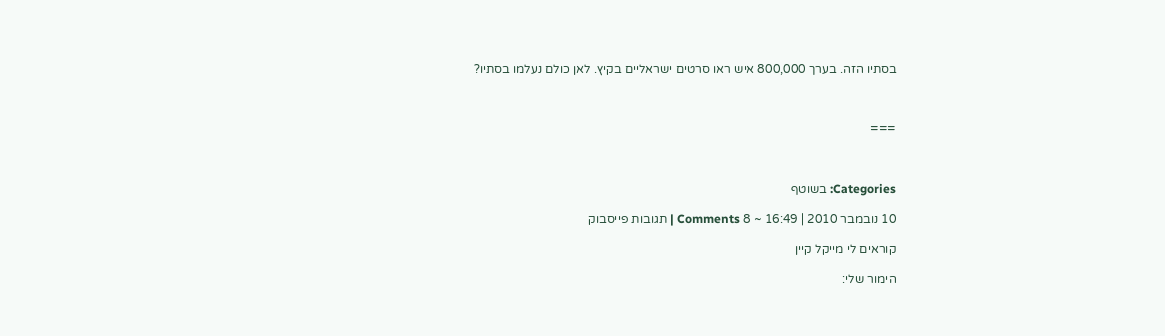בסתיו הזה. בערך 800,000 איש ראו סרטים ישראליים בקיץ. לאן כולם נעלמו בסתיו?



===



Categories: בשוטף

10 נובמבר 2010 | 16:49 ~ 8 Comments | תגובות פייסבוק

קוראים לי מייקל קיין

הימור שלי: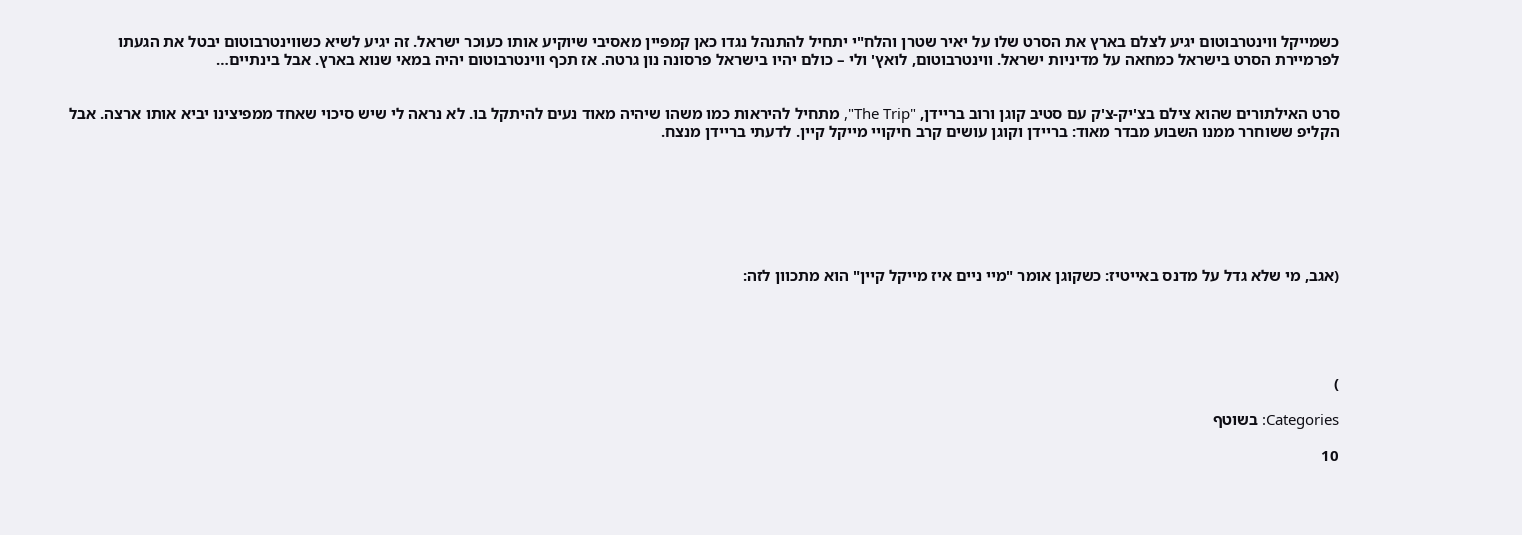כשמייקל ווינטרבוטום יגיע לצלם בארץ את הסרט שלו על יאיר שטרן והלח"י יתחיל להתנהל נגדו כאן קמפיין מאסיבי שיוקיע אותו כעוכר ישראל. זה יגיע לשיא כשווינטרבוטום יבטל את הגעתו לפרמיירת הסרט בישראל כמחאה על מדיניות ישראל. ווינטרבוטום, לואץ' ולי – כולם יהיו בישראל פרסונה נון גרטה. אז תכף ווינטרבוטום יהיה במאי שנוא בארץ. אבל בינתיים…


סרט האילתורים שהוא צילם בצ'יק-צ'ק עם סטיב קוגן ורוב בריידן, "The Trip", מתחיל להיראות כמו משהו שיהיה מאוד נעים להיתקל בו. לא נראה לי שיש סיכוי שאחד ממפיצינו יביא אותו ארצה. אבל הקליפ ששוחרר ממנו השבוע מבדר מאוד: בריידן וקוגן עושים קרב חיקויי מייקל קיין. לדעתי בריידן מנצח.







(אגב, מי שלא גדל על מדנס באייטיז: כשקוגן אומר "מיי ניים איז מייקל קיין" הוא מתכוון לזה:





)

Categories: בשוטף

10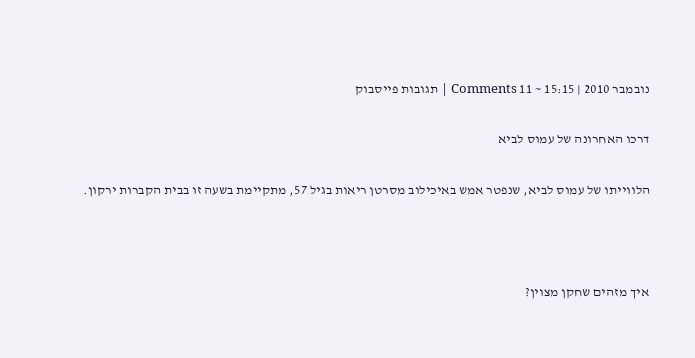נובמבר 2010 | 15:15 ~ 11 Comments | תגובות פייסבוק

דרכו האחרונה של עמוס לביא

הלווייתו של עמוס לביא, שנפטר אמש באיכילוב מסרטן ריאות בגיל 57, מתקיימת בשעה זו בבית הקברות ירקון.



איך מזהים שחקן מצוין?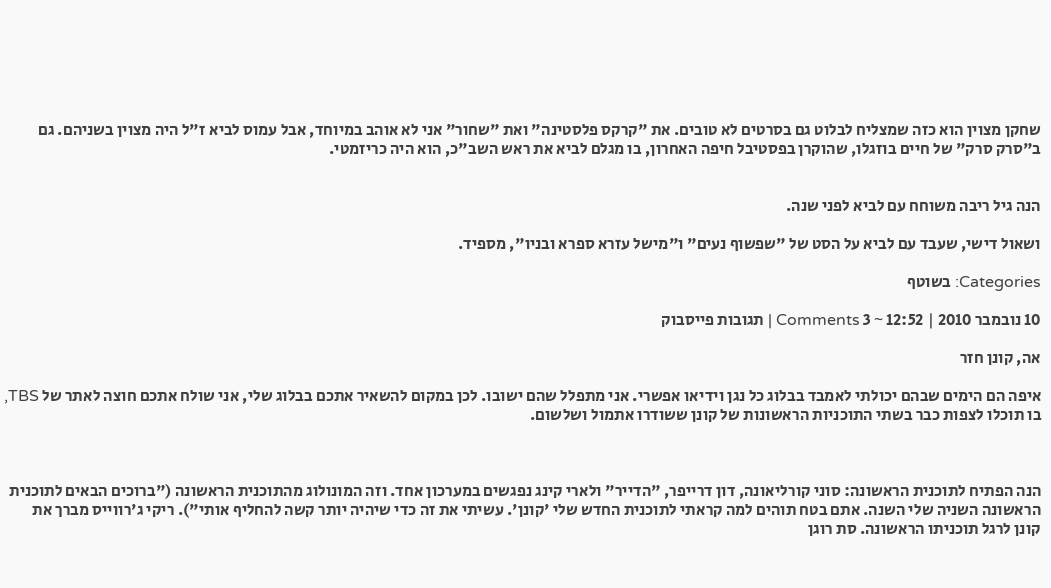שחקן מצוין הוא כזה שמצליח לבלוט גם בסרטים לא טובים. את "קרקס פלסטינה" ואת "שחור" אני לא אוהב במיוחד, אבל עמוס לביא ז"ל היה מצוין בשניהם. גם ב"סרק סרק" של חיים בוזגלו, שהוקרן בפסטיבל חיפה האחרון, בו מגלם לביא את ראש השב"כ, הוא היה כריזמטי.


הנה גיל ריבה משוחח עם לביא לפני שנה.

ושאול דישי, שעבד עם לביא על הסט של "שפשוף נעים" ו"מישל עזרא ספרא ובניו", מספיד.

Categories: בשוטף

10 נובמבר 2010 | 12:52 ~ 3 Comments | תגובות פייסבוק

אה, קונן חזר

איפה הם הימים שבהם יכולתי לאמבד בבלוג כל נגן וידיאו אפשרי. אני מתפלל שהם ישובו. לכן במקום להשאיר אתכם בבלוג שלי, אני שולח אתכם חוצה לאתר של TBS, בו תוכלו לצפות כבר בשתי התוכניות הראשונות של קונן ששודרו אתמול ושלשום.



הנה הפתיח לתוכנית הראשונה: סוני קורליאונה, דון דרייפר, "הדייר" ולארי קינג נפגשים במערכון אחד. וזה המונולוג מהתוכנית הראשונה ("ברוכים הבאים לתוכנית הראשונה השניה שלי השנה. אתם בטח תוהים למה קראתי לתוכנית החדש שלי 'קונן'. עשיתי את זה כדי שיהיה יותר קשה להחליף אותי"). ריקי ג'רווייס מברך את קונן לרגל תוכניתו הראשונה. סת רוגן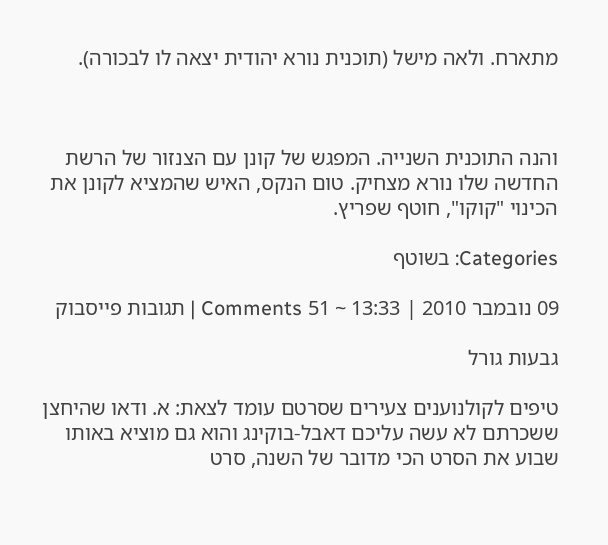מתארח. ולאה מישל (תוכנית נורא יהודית יצאה לו לבכורה).



והנה התוכנית השנייה. המפגש של קונן עם הצנזור של הרשת החדשה שלו נורא מצחיק. טום הנקס, האיש שהמציא לקונן את הכינוי "קוקו", חוטף שפריץ.

Categories: בשוטף

09 נובמבר 2010 | 13:33 ~ 51 Comments | תגובות פייסבוק

גבעות גורל

טיפים לקולנוענים צעירים שסרטם עומד לצאת: א. ודאו שהיחצן ששכרתם לא עשה עליכם דאבל-בוקינג והוא גם מוציא באותו שבוע את הסרט הכי מדובר של השנה, סרט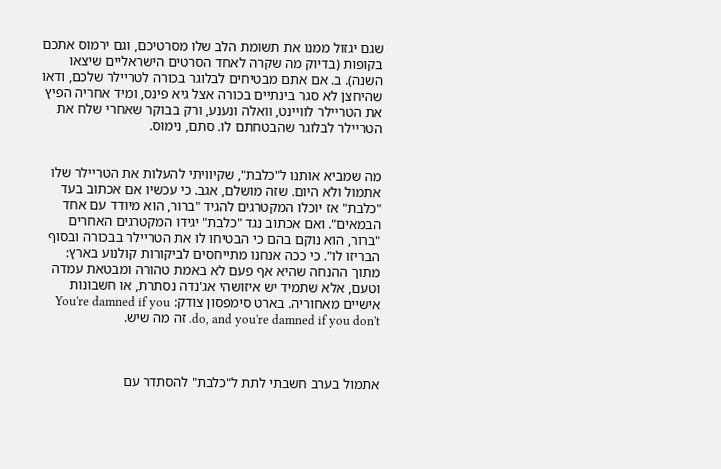שגם יגזול ממנו את תשומת הלב שלו מסרטיכם, וגם ירמוס אתכם בקופות (בדיוק מה שקרה לאחד הסרטים הישראליים שיצאו השנה). ב. אם אתם מבטיחים לבלוגר בכורה לטריילר שלכם, ודאו שהיחצן לא סגר בינתיים בכורה אצל גיא פינס, ומיד אחריה הפיץ את הטריילר לוויינט, וואלה ונענע, ורק בבוקר שאחרי שלח את הטריילר לבלוגר שהבטחתם לו. סתם, נימוס.


מה שמביא אותנו ל"כלבת", שקיוויתי להעלות את הטריילר שלו אתמול ולא היום. שזה מושלם, אגב. כי עכשיו אם אכתוב בעד "כלבת" אז יוכלו המקטרגים להגיד "ברור, הוא מיודד עם אחד הבמאים". ואם אכתוב נגד "כלבת" יגידו המקטרגים האחרים "ברור, הוא נוקם בהם כי הבטיחו לו את הטריילר בבכורה ובסוף הבריזו לו". כי ככה אנחנו מתייחסים לביקורות קולנוע בארץ: מתוך ההנחה שהיא אף פעם לא באמת טהורה ומבטאת עמדה וטעם, אלא שתמיד יש איזושהי אג'נדה נסתרת, או חשבונות אישיים מאחוריה. בארט סימפסון צודק: You're damned if you do, and you're damned if you don't. זה מה שיש.



אתמול בערב חשבתי לתת ל"כלבת" להסתדר עם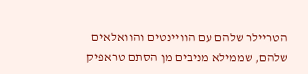הטריילר שלהם עם הוויינטים והוואלאים שלהם, שממילא מניבים מן הסתם טראפיק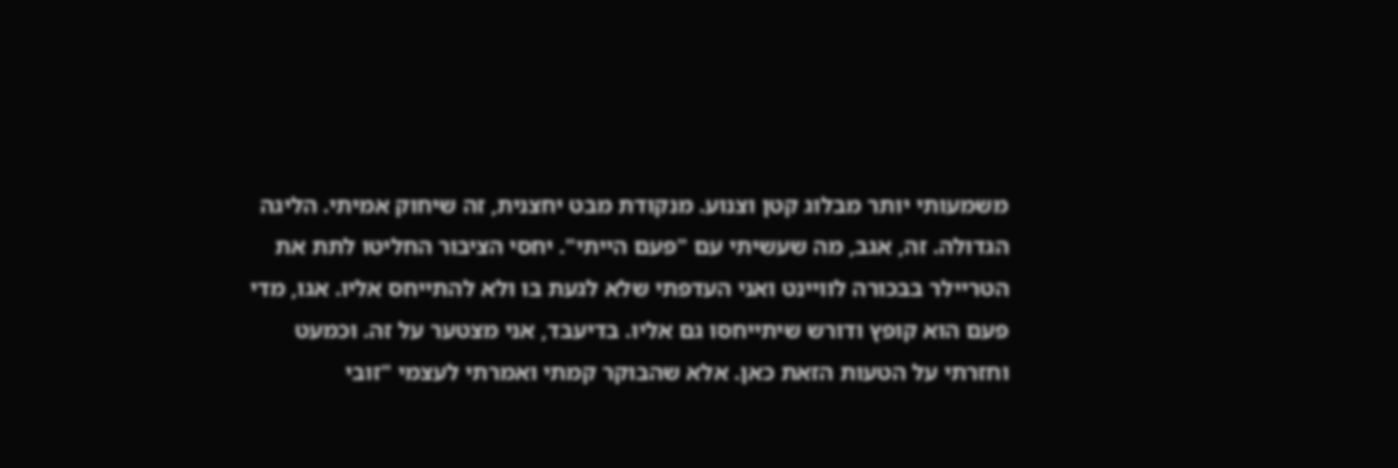משמעותי יותר מבלוג קטן וצנוע. מנקודת מבט יחצנית, זה שיחוק אמיתי. הליגה הגדולה. זה, אגב, מה שעשיתי עם "פעם הייתי". יחסי הציבור החליטו לתת את הטריילר בבכורה לוויינט ואני העדפתי שלא לגעת בו ולא להתייחס אליו. אגו, מדי פעם הוא קופץ ודורש שיתייחסו גם אליו. בדיעבד, אני מצטער על זה. וכמעט וחזרתי על הטעות הזאת כאן. אלא שהבוקר קמתי ואמרתי לעצמי "זובי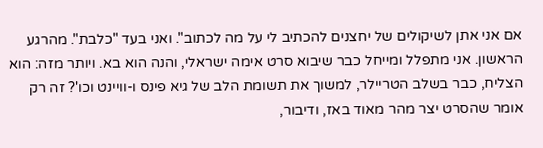אם אני אתן לשיקולים של יחצנים להכתיב לי על מה לכתוב". ואני בעד "כלבת". מהרגע הראשון. אני מתפלל ומייחל כבר שיבוא סרט אימה ישראלי, והנה הוא בא. ויותר מזה: הוא הצליח, כבר בשלב הטריילר, למשוך את תשומת הלב של גיא פינס ו-וויינט וכו'? זה רק אומר שהסרט יצר מהר מאוד באז, ודיבור,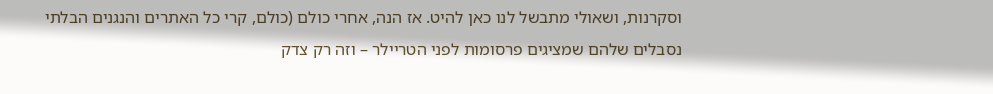וסקרנות, ושאולי מתבשל לנו כאן להיט. אז הנה, אחרי כולם (כולם, קרי כל האתרים והנגנים הבלתי נסבלים שלהם שמציגים פרסומות לפני הטריילר – וזה רק צדק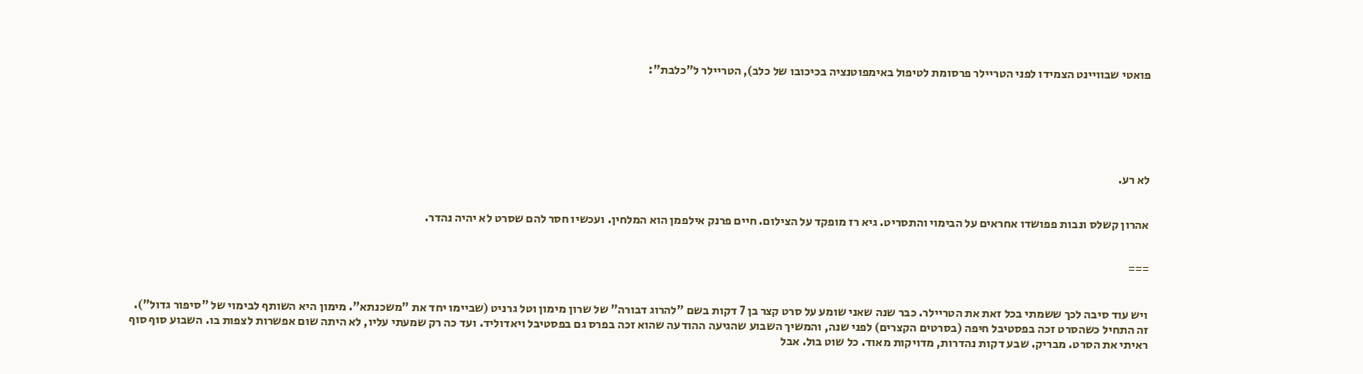פואטי שבוויינט הצמידו לפני הטריילר פרסומת לטיפול באימפוטנציה בכיכובו של כלב), הטריילר ל"כלבת":






לא רע.


אהרון קשלס ונבות פפושדו אחראים על הבימוי והתסריט. גיא רז מופקד על הצילום. חיים פרנק אילפמן הוא המלחין. ועכשיו חסר להם שסרט לא יהיה נהדר.


===


ויש עוד סיבה לכך ששמתי בכל זאת את הטריילר. כבר שנה שאני שומע על סרט קצר בן 7 דקות בשם "להרוג דבורה" של שרון מימון וטל גרניט (שביימו יחד את "משכנתא". מימון היא השותף לבימוי של "סיפור גדול"). זה התחיל כשהסרט זכה בפסטיבל חיפה (בסרטים הקצרים) לפני שנה, והמשיך השבוע שהגיעה ההודעה שהוא זכה בפרס גם בפסטיבל ויאדוליד. ועד כה רק שמעתי עליו, לא היתה שום אפשרות לצפות בו. השבוע סוף סוף ראיתי את הסרט. מבריק. שבע דקות נהדרות, מדויקות מאוד. כל שוט בול. אבל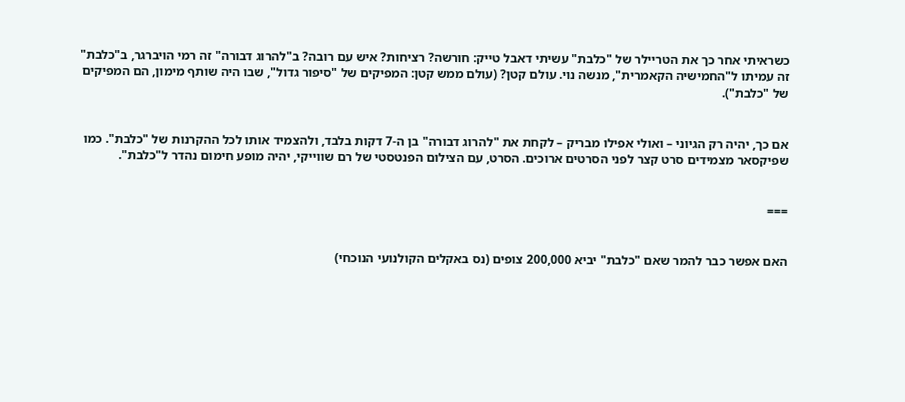כשראיתי אחר כך את הטריילר של "כלבת" עשיתי דאבל טייק: חורשה? רציחות? איש עם רובה? ב"להרוג דבורה" זה רמי הויברגר, ב"כלבת" זה עמיתו ל"החמישיה הקאמרית", מנשה נוי. עולם קטן? (עולם ממש קטן: המפיקים של "סיפור גדול", שבו היה שותף מימון, הם המפיקים של "כלבת").


אם כך, יהיה רק הגיוני – ואולי אפילו מבריק – לקחת את "להרוג דבורה" בן ה-7 דקות בלבד, ולהצמיד אותו לכל ההקרנות של "כלבת". כמו שפיקסאר מצמידים סרט קצר לפני הסרטים ארוכים. הסרט, עם הצילום הפנטסטי של רם שווייקי, יהיה מופע חימום נהדר ל"כלבת".


===


האם אפשר כבר להמר שאם "כלבת" יביא 200,000 צופים (נס באקלים הקולנועי הנוכחי)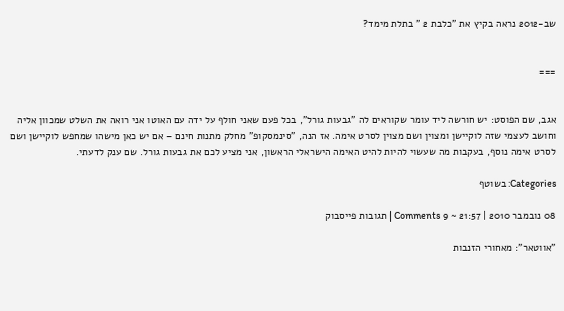שב-2012 נראה בקיץ את "כלבת 2 " בתלת מימד?


===


אגב, שם הפוסט: יש חורשה ליד עומר שקוראים לה "גבעות גורל", בכל פעם שאני חולף על ידה עם האוטו אני רואה את השלט שמכוון אליה וחושב לעצמי שזה לוקיישן ומצוין ושם מצוין לסרט אימה. אז הנה, "סינמסקופ" מחלק מתנות חינם – אם יש כאן מישהו שמחפש לוקיישן ושם לסרט אימה נוסף, בעקבות מה שעשוי להיות להיט האימה הישראלי הראשון, אני מציע לכם את גבעות גורל. שם ענק לדעתי.

Categories: בשוטף

08 נובמבר 2010 | 21:57 ~ 9 Comments | תגובות פייסבוק

"אווטאר": מאחורי הזנבות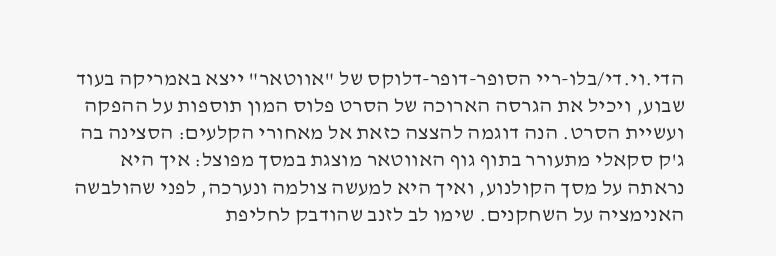הדי.וי.די/בלו-ריי הסופר-דופר-דלוקס של "אווטאר" ייצא באמריקה בעוד שבוע, ויכיל את הגרסה הארוכה של הסרט פלוס המון תוספות על ההפקה ועשיית הסרט. הנה דוגמה להצצה כזאת אל מאחורי הקלעים: הסצינה בה ג'ק סקאלי מתעורר בתוף גוף האווטאר מוצגת במסך מפוצל: איך היא נראתה על מסך הקולנוע, ואיך היא למעשה צולמה ונערכה, לפני שהולבשה האנימציה על השחקנים. שימו לב לזנב שהודבק לחליפת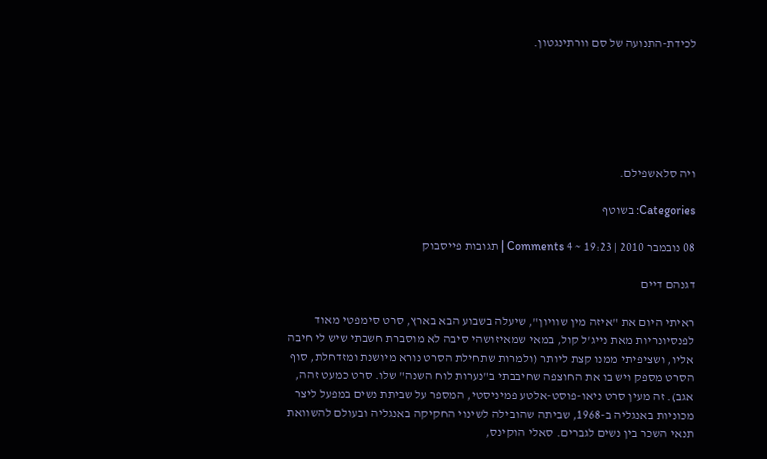לכידת-התנועה של סם וורתינגטון.






ויה סלאשפילם.

Categories: בשוטף

08 נובמבר 2010 | 19:23 ~ 4 Comments | תגובות פייסבוק

דגנהם דיים

ראיתי היום את "איזה מין שוויון", שיעלה בשבוע הבא בארץ, סרט סימפטי מאוד לפנסיונריות מאת נייג'ל קול, במאי שמאיזושהי סיבה לא מוסברת חשבתי שיש לי חיבה אליו, ושציפיתי ממנו קצת ליותר (ולמרות שתחילת הסרט נורא מיושנת ומזדחלת, סוף הסרט מספק ויש בו את החוצפה שחיבבתי ב"נערות לוח השנה" שלו. סרט כמעט זהה, אגב). זה מעין סרט ניאו-פוסט-אלטע פמיניסטי, המספר על שביתת נשים במפעל ליצר מכוניות באנגליה ב-1968, שביתה שהובילה לשינוי החקיקה באנגליה ובעולם להשוואת תנאי השכר בין נשים לגברים. סאלי הוקינס,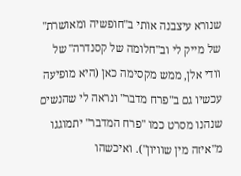שנורא עיצבנה אותי ב"חופשיה ומאושרת" של מייק לי וב"חלומה של קסנדרה" של וודי אלן, ממש מקסימה כאן (היא מופיעה עכשיו גם ב"פרח מדבר" ונראה לי שהנשים שנהנו מסרט כמו "פרח המדבר" יתמוגגו מ"איזה מין שוויון"). ואיכשהו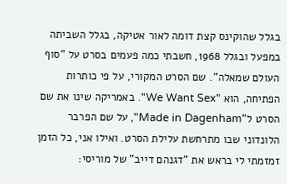בגלל שהוקינס קצת דומה לאור אטיקה, בגלל השביתה במפעל ובגלל 1968, חשבתי כמה פעמים בסרט על "סוף העולם שמאלה". שם הסרט המקורי, על פי כותרות הפתיחה, הוא "We Want Sex". באמריקה שינו את שם הסרט ל"Made in Dagenham", על שם הפרבר הלונדוני שבו מתרחשת עלילת הסרט. ואילו אני, כל הזמן זמזמתי לי בראש את "דגנהם דייב" של מוריסי: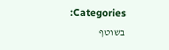Categories: בשוטף